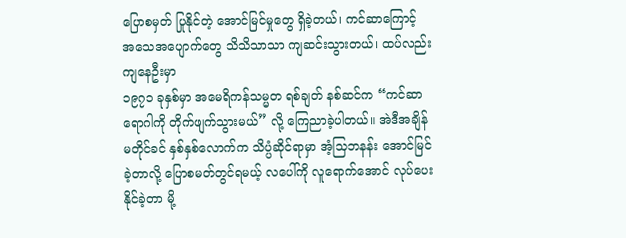ပြောစမှတ် ပြုနိုင်တဲ့ အောင်မြင်မှုတွေ ရှိခဲ့တယ်၊ ကင်ဆာကြောင့် အသေအပျောက်တွေ သိသိသာသာ ကျဆင်းသွားတယ်၊ ထပ်လည်း ကျနေဦးမှာ
၁၉၇၁ ခုနှစ်မှာ အမေရိကန်သမ္မတ ရစ်ချတ် နစ်ဆင်က “ကင်ဆာ ရောဂါကို တိုက်ဖျက်သွားမယ်” လို့ ကြေညာခဲ့ပါတယ်။ အဲဒီအချိန် မတိုင်ခင် နှစ်နှစ်လောက်က သိပ္ပံဆိုင်ရာမှာ အံ့သြဘနန်း အောင်မြင်ခဲ့တာလို့ ပြောစမတ်တွင်ရမယ့် လပေါ်ကို လူရောက်အောင် လုပ်ပေးနိုင်ခဲ့တာ မို့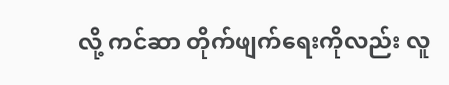လို့ ကင်ဆာ တိုက်ဖျက်ရေးကိုလည်း လူ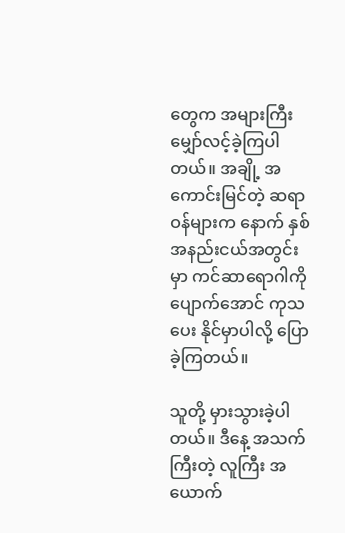တွေက အများကြီး မျှော်လင့်ခဲ့ကြပါတယ်။ အချို့ အကောင်းမြင်တဲ့ ဆရာဝန်များက နောက် နှစ်အနည်းငယ်အတွင်းမှာ ကင်ဆာရောဂါကို ပျောက်အောင် ကုသပေး နိုင်မှာပါလို့ ပြောခဲ့ကြတယ်။

သူတို့ မှားသွားခဲ့ပါတယ်။ ဒီနေ့ အသက်ကြီးတဲ့ လူကြီး အယောက်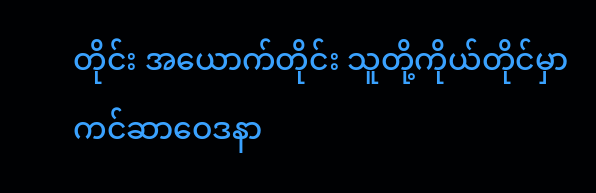တိုင်း အယောက်တိုင်း သူတို့ကိုယ်တိုင်မှာ ကင်ဆာဝေဒနာ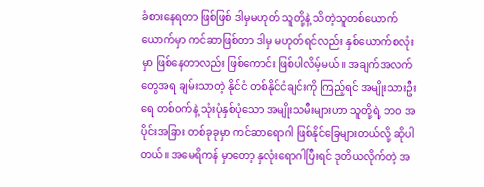ခံစားနေရတာ ဖြစ်ဖြစ် ဒါမှမဟုတ် သူတို့နဲ့ သိတဲ့သူတစ်ယောက် ယောက်မှာ ကင်ဆာဖြစ်တာ ဒါမှ မဟုတ်ရင်လည်း နှစ်ယောက်စလုံးမှာ ဖြစ်နေတာလည်း ဖြစ်ကောင်း ဖြစ်ပါလိမ့်မယ်။ အချက်အလက်တွေအရ ချမ်းသာတဲ့ နိုင်ငံ တစ်နိုင်ငံချင်းကို ကြည့်ရင် အမျိုးသားဦးရေ တစ်ဝက်နဲ့ သုံးပုံနှစ်ပုံသော အမျိုးသမီးများဟာ သူတို့ရဲ့ ဘဝ အပိုင်းအခြား တစ်ခုခုမှာ ကင်ဆာရောဂါ ဖြစ်နိုင်ခြေများတယ်လို့ ဆိုပါတယ်။ အမေရိကန် မှာတော့ နှလုံးရောဂါပြီးရင် ဒုတိယလိုက်တဲ့ အ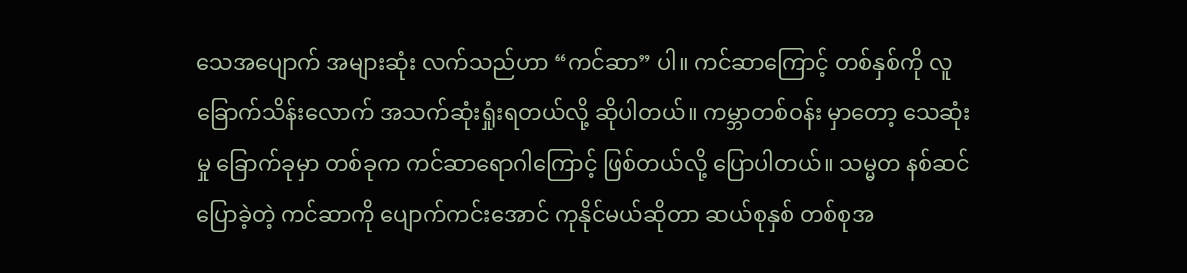သေအပျောက် အများဆုံး လက်သည်ဟာ “ကင်ဆာ” ပါ။ ကင်ဆာကြောင့် တစ်နှစ်ကို လူ ခြောက်သိန်းလောက် အသက်ဆုံးရှုံးရတယ်လို့ ဆိုပါတယ်။ ကမ္ဘာတစ်ဝန်း မှာတော့ သေဆုံးမှု ခြောက်ခုမှာ တစ်ခုက ကင်ဆာရောဂါကြောင့် ဖြစ်တယ်လို့ ပြောပါတယ်။ သမ္မတ နစ်ဆင်ပြောခဲ့တဲ့ ကင်ဆာကို ပျောက်ကင်းအောင် ကုနိုင်မယ်ဆိုတာ ဆယ်စုနှစ် တစ်စုအ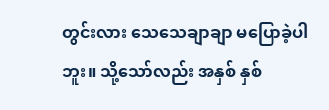တွင်းလား သေသေချာချာ မပြောခဲ့ပါဘူး။ သို့သော်လည်း အနှစ် နှစ်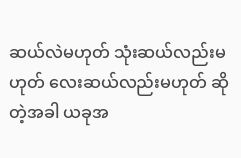ဆယ်လဲမဟုတ် သုံးဆယ်လည်းမဟုတ် လေးဆယ်လည်းမဟုတ် ဆိုတဲ့အခါ ယခုအ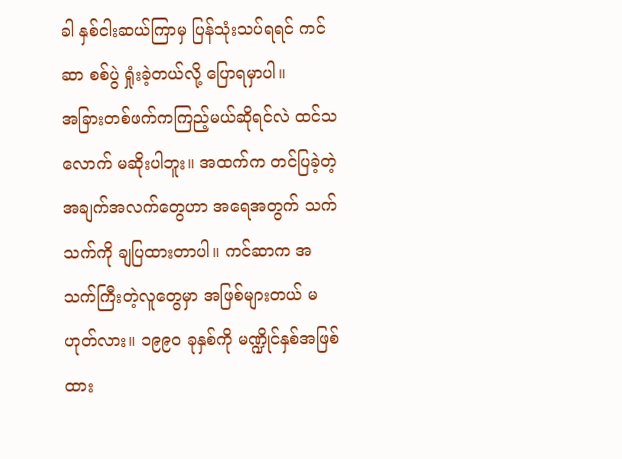ခါ နှစ်ငါးဆယ်ကြာမှ ပြန်သုံးသပ်ရရင် ကင်ဆာ စစ်ပွဲ ရှုံးခဲ့တယ်လို့ ပြောရမှာပါ။
အခြားတစ်ဖက်ကကြည့်မယ်ဆိုရင်လဲ ထင်သလောက် မဆိုးပါဘူး။ အထက်က တင်ပြခဲ့တဲ့ အချက်အလက်တွေဟာ အရေအတွက် သက်သက်ကို ချပြထားတာပါ။ ကင်ဆာက အသက်ကြီးတဲ့လူတွေမှာ အဖြစ်များတယ် မဟုတ်လား။ ၁၉၉၀ ခုနှစ်ကို မဏ္ဍိုင်နှစ်အဖြစ်ထား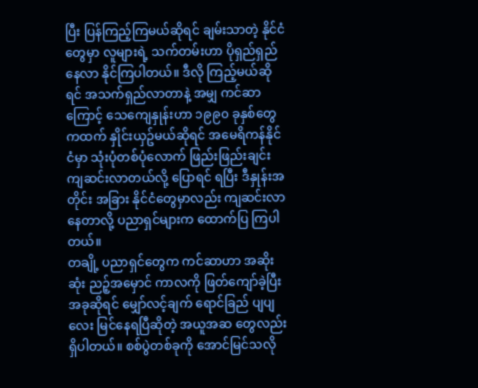ပြီး ပြန်ကြည့်ကြမယ်ဆိုရင် ချမ်းသာတဲ့ နိုင်ငံတွေမှာ လူများရဲ့ သက်တမ်းဟာ ပိုရှည်ရှည် နေလာ နိုင်ကြပါတယ်။ ဒီလို ကြည့်မယ်ဆိုရင် အသက်ရှည်လာတာနဲ့ အမျှ ကင်ဆာကြောင့် သေကျေနှုန်းဟာ ၁၉၉၀ ခုနှစ်တွေ ကထက် နှိုင်းယှဥ်မယ်ဆိုရင် အမေရိကန်နိုင်ငံမှာ သုံးပုံတစ်ပုံလောက် ဖြည်းဖြည်းချင်း ကျဆင်းလာတယ်လို့ ပြောရင် ရပြီး ဒီနှုန်းအတိုင်း အခြား နိုင်ငံတွေမှာလည်း ကျဆင်းလာနေတာလို့ ပညာရှင်များက ထောက်ပြ ကြပါတယ်။
တချို့ ပညာရှင်တွေက ကင်ဆာဟာ အဆိုးဆုံး ညဉ့်အမှောင် ကာလကို ဖြတ်ကျော်ခဲ့ပြီး အခုဆိုရင် မျှော်လင့်ချက် ရောင်ခြည် ပျပျလေး မြင်နေရပြီဆိုတဲ့ အယူအဆ တွေလည်း ရှိပါတယ်။ စစ်ပွဲတစ်ခုကို အောင်မြင်သလို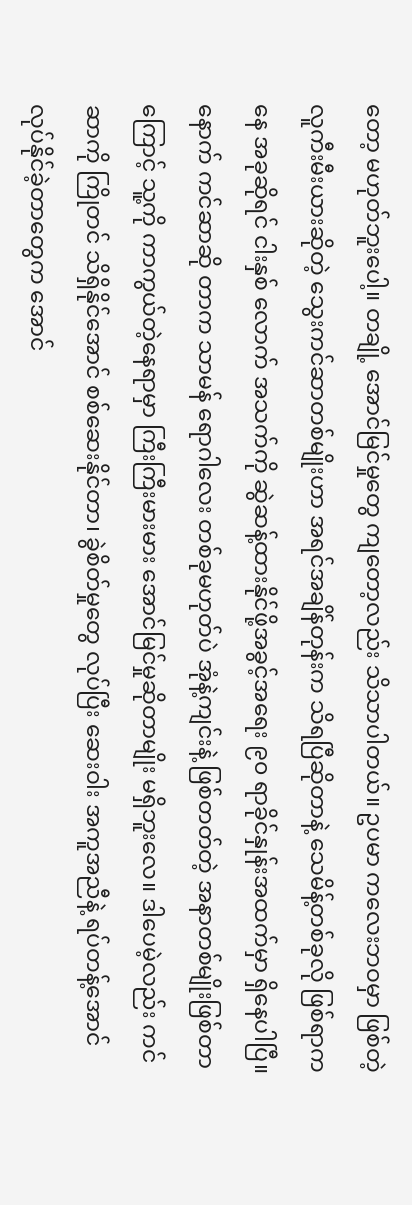တော့ မဟုတ်ဘူးပေါ့။ တချို့ အောင်မြင်မှုတွေ ကျတော့လည်း သိသာပါတယ်။ ဥပမာ ကလေးဘဝမှာ ဖြစ်တဲ့ လူကီးမီးယားဆိုတဲ့ သွေးကင်ဆာတစ်မျိုးဟာ အရင်အချိန်တုန်းက သိရပြီဆိုတာနဲ့ သေမိန့်တစ်ခုလို ဖြစ်ရာကနေ အခုဆိုရင် ငါးနှစ် လောက် အသက်ကို ဆွဲဆန့်ထားနိုင်ဖို့အခွင့်အရေး ၉၀ ရာခိုင်နှုန်းအထက်မှာ ရှိနေပါပြီ။ နောက် ကင်ဆာဆို တာက သာမန် ရောဂါလေး တစ်ခုမဟုတ်ပဲ အုံနဲ့ကျင်းနဲ့ ဖြစ်တတ်တဲ့ အနာတစ်မျိုးဖြစ်တာကြောင့် သူ့ကို ကာကွယ်တဲ့နေရာမှာ ကြီးကြီးမားမား အောင်မြင်မှုဆိုတာမျိုး မရှိဘူးလေ။ ဒါပေမဲ့လည်း ကင်ဆာကို ကြိုတင် သိရှိနိုင်အောင် စစ်ဆေးနိုင်တာ၊ ခွဲစိတ်မှုတွေ လုပ်ပြီး ဆေးဝါး အကူအညီနဲ့ ရပ်တန့်အောင် လုပ်နိုင်ခဲ့တာတွေက အောင်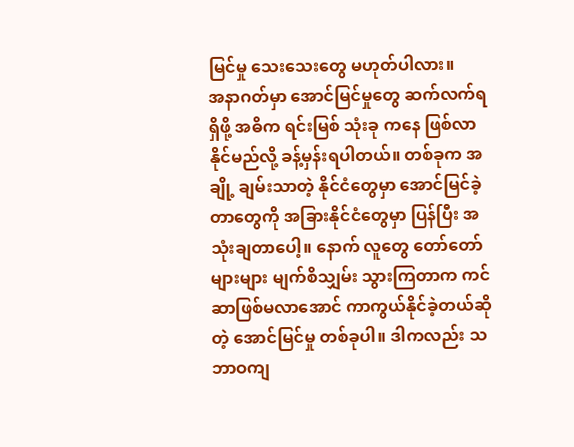မြင်မှု သေးသေးတွေ မဟုတ်ပါလား။
အနာဂတ်မှာ အောင်မြင်မှုတွေ ဆက်လက်ရရှိဖို့ အဓိက ရင်းမြစ် သုံးခု ကနေ ဖြစ်လာနိုင်မည်လို့ ခန့်မှန်းရပါတယ်။ တစ်ခုက အချို့ ချမ်းသာတဲ့ နိုင်ငံတွေမှာ အောင်မြင်ခဲ့တာတွေကို အခြားနိုင်ငံတွေမှာ ပြန်ပြီး အသုံးချတာပေါ့။ နောက် လူတွေ တော်တော်များများ မျက်စိသျှမ်း သွားကြတာက ကင်ဆာဖြစ်မလာအောင် ကာကွယ်နိုင်ခဲ့တယ်ဆိုတဲ့ အောင်မြင်မှု တစ်ခုပါ။ ဒါကလည်း သဘာဝကျ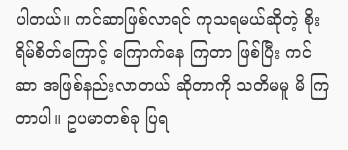ပါတယ်။ ကင်ဆာဖြစ်လာရင် ကုသရမယ်ဆိုတဲ့ စိုးရိမ်စိတ်ကြောင့် ကြောက်နေ ကြတာ ဖြစ်ပြီး ကင်ဆာ အဖြစ်နည်းလာတယ် ဆိုတာကို သတိမမူ မိ ကြတာပါ။ ဥပမာတစ်ခု ပြရ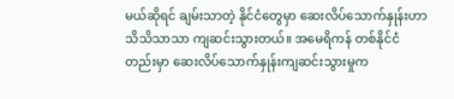မယ်ဆိုရင် ချမ်းသာတဲ့ နိုင်ငံတွေမှာ ဆေးလိပ်သောက်နှုန်းဟာ သိသိသာသာ ကျဆင်းသွားတယ်။ အမေရိကန် တစ်နိုင်ငံတည်းမှာ ဆေးလိပ်သောက်နှုန်းကျဆင်းသွားမှုက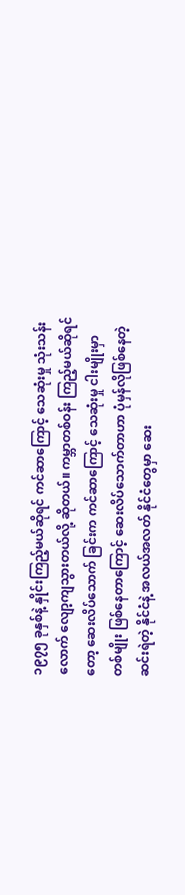၁၉၇၅ ခုနှစ်နဲ့ နှိုင်းကြည့်မယ်ဆိုရင် ကင်ဆာကြောင့် သေဆုံးမှု သုံးသန်းလောက် လျော့ကျသွားတယ်လို့ ဆိုတယ်။ ကမ္ဘာတစ်ဝန်း ကြည့်မယ်ဆိုရင်တော့ ဆေးလိပ်သောက် ခြင်းက ကင်ဆာကြောင့် သေဆုံးမှု ငါးမျိုးမှာ တစ်မျိုး ဖြစ်နေတာကြောင့် ဆေးလိပ်သောက်တာဟာ ပုံမှန်လိုဖြစ်နေတဲ့ ဆင်းရဲတဲ့ နိုင်ငံနဲ့ အလယ်အလတ် နိုင်ငံတွေမှာ ဆေး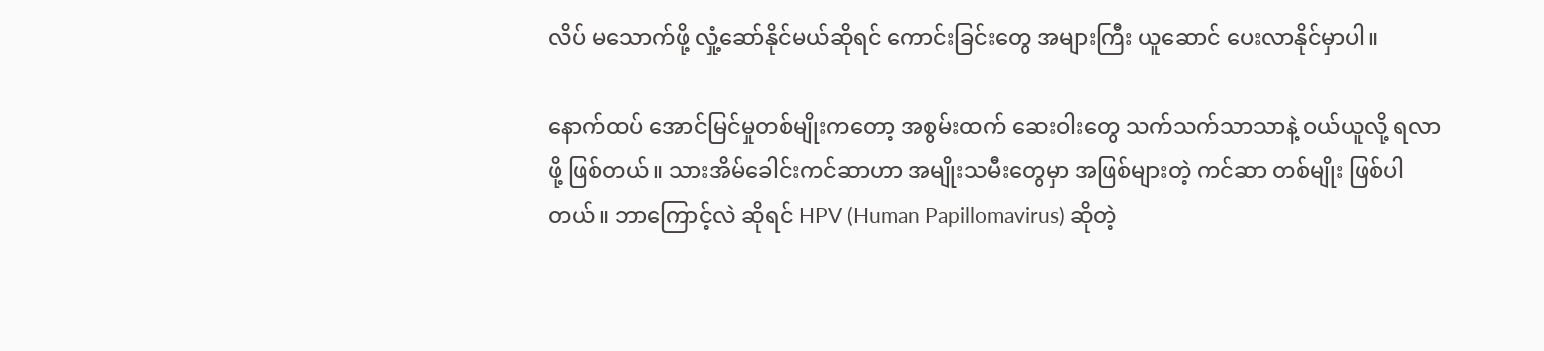လိပ် မသောက်ဖို့ လှုံ့ဆော်နိုင်မယ်ဆိုရင် ကောင်းခြင်းတွေ အများကြီး ယူဆောင် ပေးလာနိုင်မှာပါ။

နောက်ထပ် အောင်မြင်မှုတစ်မျိုးကတော့ အစွမ်းထက် ဆေးဝါးတွေ သက်သက်သာသာနဲ့ ဝယ်ယူလို့ ရလာဖို့ ဖြစ်တယ်။ သားအိမ်ခေါင်းကင်ဆာဟာ အမျိုးသမီးတွေမှာ အဖြစ်များတဲ့ ကင်ဆာ တစ်မျိုး ဖြစ်ပါတယ်။ ဘာကြောင့်လဲ ဆိုရင် HPV (Human Papillomavirus) ဆိုတဲ့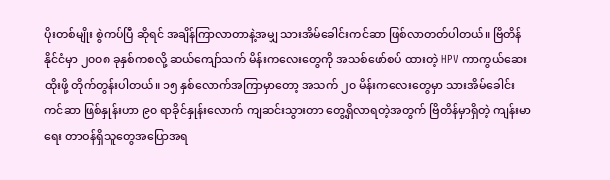ပိုးတစ်မျိုး စွဲကပ်ပြီ ဆိုရင် အချိန်ကြာလာတာနဲ့အမျှ သားအိမ်ခေါင်းကင်ဆာ ဖြစ်လာတတ်ပါတယ်။ ဗြိတိန်နိုင်ငံမှာ ၂၀၀၈ ခုနှစ်ကစလို့ ဆယ်ကျော်သက် မိန်းကလေးတွေကို အသစ်ဖော်စပ် ထားတဲ့ HPV ကာကွယ်ဆေးထိုးဖို့ တိုက်တွန်းပါတယ်။ ၁၅ နှစ်လောက်အကြာမှာတော့ အသက် ၂၀ မိန်းကလေးတွေမှာ သားအိမ်ခေါင်း ကင်ဆာ ဖြစ်နှုန်းဟာ ၉၀ ရာခိုင်နှုန်းလောက် ကျဆင်းသွားတာ တွေ့ရှိလာရတဲ့အတွက် ဗြိတိန်မှာရှိတဲ့ ကျန်းမာရေး တာဝန်ရှိသူတွေအပြောအရ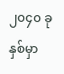၂၀၄၀ ခုနှစ်မှာ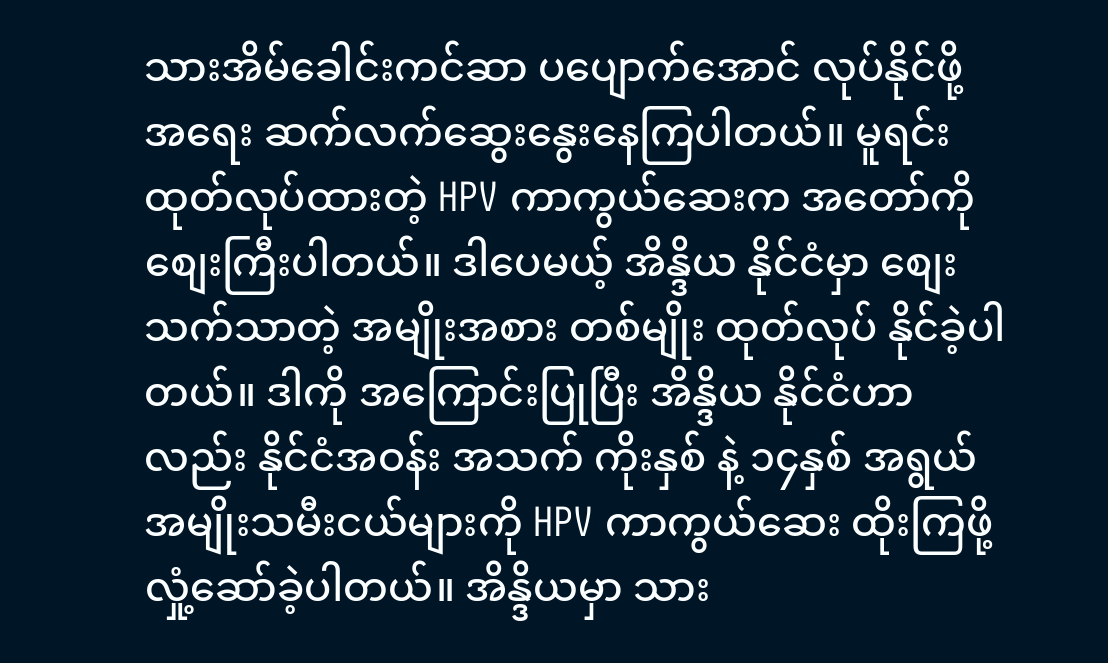သားအိမ်ခေါင်းကင်ဆာ ပပျောက်အောင် လုပ်နိုင်ဖို့ အရေး ဆက်လက်ဆွေးနွေးနေကြပါတယ်။ မူရင်း ထုတ်လုပ်ထားတဲ့ HPV ကာကွယ်ဆေးက အတော်ကို စျေးကြီးပါတယ်။ ဒါပေမယ့် အိန္ဒိယ နိုင်ငံမှာ စျေးသက်သာတဲ့ အမျိုးအစား တစ်မျိုး ထုတ်လုပ် နိုင်ခဲ့ပါတယ်။ ဒါကို အကြောင်းပြုပြီး အိန္ဒိယ နိုင်ငံဟာလည်း နိုင်ငံအဝန်း အသက် ကိုးနှစ် နဲ့ ၁၄နှစ် အရွယ် အမျိုးသမီးငယ်များကို HPV ကာကွယ်ဆေး ထိုးကြဖို့ လှုံ့ဆော်ခဲ့ပါတယ်။ အိန္ဒိယမှာ သား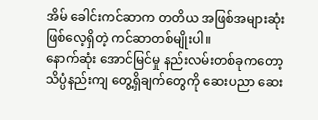အိမ် ခေါင်းကင်ဆာက တတိယ အဖြစ်အများဆုံး ဖြစ်လေ့ရှိတဲ့ ကင်ဆာတစ်မျိုးပါ။
နောက်ဆုံး အောင်မြင်မှု နည်းလမ်းတစ်ခုကတော့ သိပ္ပံနည်းကျ တွေ့ရှိချက်တွေကို ဆေးပညာ ဆေး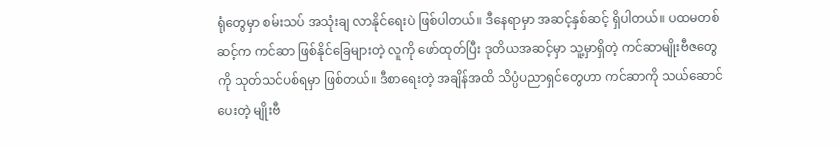ရုံတွေမှာ စမ်းသပ် အသုံးချ လာနိုင်ရေးပဲ ဖြစ်ပါတယ်။ ဒီနေရာမှာ အဆင့်နှစ်ဆင့် ရှိပါတယ်။ ပထမတစ်ဆင့်က ကင်ဆာ ဖြစ်နိုင်ခြေများတဲ့ လူကို ဖော်ထုတ်ပြီး ဒုတိယအဆင့်မှာ သူ့မှာရှိတဲ့ ကင်ဆာမျိုးဗီဇတွေကို သုတ်သင်ပစ်ရမှာ ဖြစ်တယ်။ ဒီစာရေးတဲ့ အချိန်အထိ သိပ္ပံပညာရှင်တွေဟာ ကင်ဆာကို သယ်ဆောင်ပေးတဲ့ မျိုးဗီ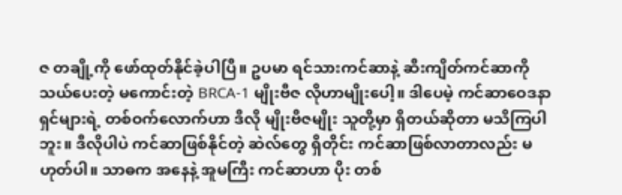ဇ တချို့ကို ဖော်ထုတ်နိုင်ခဲ့ပါပြီ။ ဥပမာ ရင်သားကင်ဆာနဲ့ ဆီးကျိတ်ကင်ဆာကို သယ်ပေးတဲ့ မကောင်းတဲ့ BRCA-1 မျိုးဗီဇ လိုဟာမျိုးပေါ့။ ဒါပေမဲ့ ကင်ဆာဝေဒနာရှင်များရဲ့ တစ်ဝက်လောက်ဟာ ဒီလို မျိုးဗီဇမျိုး သူတို့မှာ ရှိတယ်ဆိုတာ မသိကြပါဘူး။ ဒီလိုပါပဲ ကင်ဆာဖြစ်နိုင်တဲ့ ဆဲလ်တွေ ရှိတိုင်း ကင်ဆာဖြစ်လာတာလည်း မဟုတ်ပါ။ သာဓက အနေနဲ့ အူမကြီး ကင်ဆာဟာ ပိုး တစ်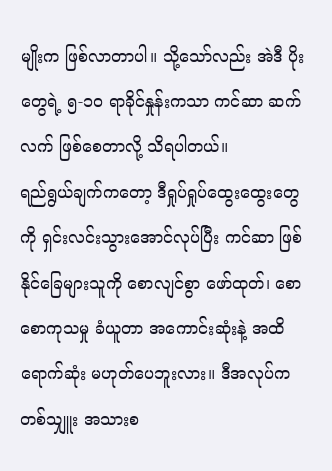မျိုးက ဖြစ်လာတာပါ။ သို့သော်လည်း အဲဒီ ပိုးတွေရဲ့ ၅-၁၀ ရာခိုင်နှုန်းကသာ ကင်ဆာ ဆက်လက် ဖြစ်စေတာလို့ သိရပါတယ်။
ရည်ရွယ်ချက်ကတော့ ဒီရှုပ်ရှုပ်ထွေးထွေးတွေကို ရှင်းလင်းသွားအောင်လုပ်ပြီး ကင်ဆာ ဖြစ်နိုင်ခြေများသူကို စောလျင်စွာ ဖော်ထုတ်၊ စောစောကုသမှု ခံယူတာ အကောင်းဆုံးနဲ့ အထိရောက်ဆုံး မဟုတ်ပေဘူးလား။ ဒီအလုပ်က တစ်သျှူး အသားစ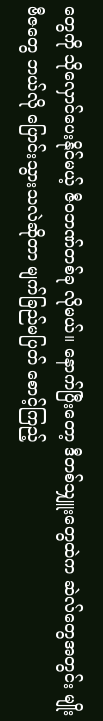တွေကို သိုလှောင်ပေးနိုင်မယ့် ဇီဝဘဏ်တစ်ခု လိုမယ်။ နောက်ပြီးတော့ ဒီတစ်သျှူးတွေထဲက ဆဲလ်တွေအတွင်း မျိုးဗီဇတွေ ဘယ်လို ပြောင်းသွားသလဲဆိုတာ မျက်ခြည်မပြတ် စောင့်ကြည့်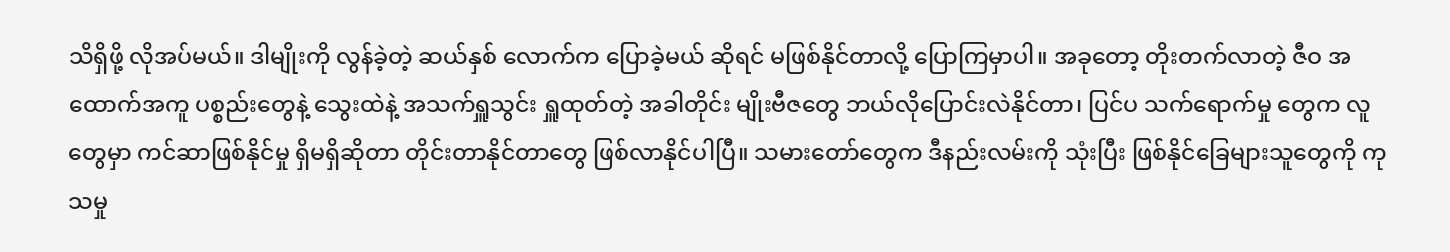သိရှိဖို့ လိုအပ်မယ်။ ဒါမျိုးကို လွန်ခဲ့တဲ့ ဆယ်နှစ် လောက်က ပြောခဲ့မယ် ဆိုရင် မဖြစ်နိုင်တာလို့ ပြောကြမှာပါ။ အခုတော့ တိုးတက်လာတဲ့ ဇီဝ အထောက်အကူ ပစ္စည်းတွေနဲ့ သွေးထဲနဲ့ အသက်ရှူသွင်း ရှူထုတ်တဲ့ အခါတိုင်း မျိုးဗီဇတွေ ဘယ်လိုပြောင်းလဲနိုင်တာ၊ ပြင်ပ သက်ရောက်မှု တွေက လူတွေမှာ ကင်ဆာဖြစ်နိုင်မှု ရှိမရှိဆိုတာ တိုင်းတာနိုင်တာတွေ ဖြစ်လာနိုင်ပါပြီ။ သမားတော်တွေက ဒီနည်းလမ်းကို သုံးပြီး ဖြစ်နိုင်ခြေများသူတွေကို ကုသမှု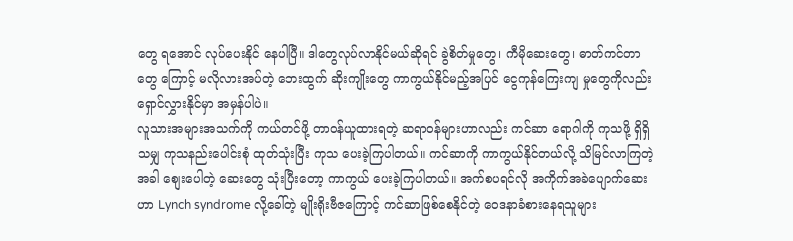တွေ ရအောင် လုပ်ပေးနိုင် နေပါပြီ။ ဒါတွေလုပ်လာနိုင်မယ်ဆိုရင် ခွဲစိတ်မှုတွေ၊ ကီမိုဆေးတွေ၊ ဓာတ်ကင်တာတွေ ကြောင့် မလိုလားအပ်တဲ့ ဘေးထွက် ဆိုးကျိုးတွေ ကာကွယ်နိုင်မည့်အပြင် ငွေကုန်ကြေးကျ မှုတွေကိုလည်း ရှောင်လွှားနိုင်မှာ အမှန်ပါပဲ။
လူသားအများအသက်ကို ကယ်တင်ဖို့ တာဝန်ယူထားရတဲ့ ဆရာဝန်များဟာလည်း ကင်ဆာ ရောဂါကို ကုသဖို့ ရှိရှိသမျှ ကုသနည်းပေါင်းစုံ ထုတ်သုံးပြီး ကုသ ပေးခဲ့ကြပါတယ်။ ကင်ဆာကို ကာကွယ်နိုင်တယ်လို့ သိမြင်လာကြတဲ့အခါ စျေးပေါတဲ့ ဆေးတွေ သုံးပြီးတော့ ကာကွယ် ပေးခဲ့ကြပါတယ်။ အက်စပရင်လို အကိုက်အခဲပျောက်ဆေးဟာ Lynch syndrome လို့ခေါ်တဲ့ မျိုးရိုးဗီဇကြောင့် ကင်ဆာဖြစ်စေနိုင်တဲ့ ဝေဒနာခံစားနေရသူများ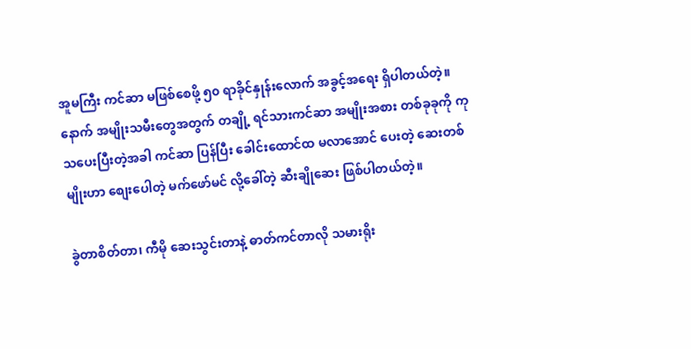အူမကြီး ကင်ဆာ မဖြစ်စေဖို့ ၅၀ ရာခိုင်နှုန်းလောက် အခွင့်အရေး ရှိပါတယ်တဲ့။ နောက် အမျိုးသမီးတွေအတွက် တချို့ ရင်သားကင်ဆာ အမျိုးအစား တစ်ခုခုကို ကုသပေးပြီးတဲ့အခါ ကင်ဆာ ပြန်ပြီး ခေါင်းထောင်ထ မလာအောင် ပေးတဲ့ ဆေးတစ်မျိုးဟာ စျေးပေါတဲ့ မက်ဖော်မင် လို့ခေါ်တဲ့ ဆီးချိုဆေး ဖြစ်ပါတယ်တဲ့။

ခွဲတာစိတ်တာ၊ ကီမို ဆေးသွင်းတာနဲ့ ဓာတ်ကင်တာလို သမားရိုး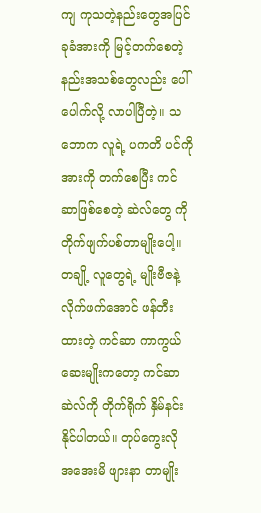ကျ ကုသတဲ့နည်းတွေအပြင် ခုခံအားကို မြင့်တက်စေတဲ့ နည်းအသစ်တွေလည်း ပေါ်ပေါက်လို့ လာပါပြီတဲ့။ သဘောက လူရဲ့ ပကတိ ပင်ကိုအားကို တက်စေပြီး ကင်ဆာဖြစ်စေတဲ့ ဆဲလ်တွေ ကို တိုက်ဖျက်ပစ်တာမျိုးပေါ့။ တချို့ လူတွေရဲ့ မျိုးဗီဇနဲ့ လိုက်ဖက်အောင် ဖန်တီးထားတဲ့ ကင်ဆာ ကာကွယ်ဆေးမျိုးကတော့ ကင်ဆာ ဆဲလ်ကို တိုက်ရိုက် နှိမ်နင်း နိုင်ပါတယ်။ တုပ်ကွေးလို အအေးမိ ဖျားနာ တာမျိုး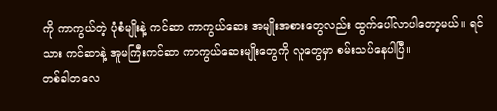ကို ကာကွယ်တဲ့ ပုံစံမျိုးနဲ့ ကင်ဆာ ကာကွယ်ဆေး အမျိုးအစားတွေလည်း ထွက်ပေါ်လာပါတော့မယ်။ ရင်သား ကင်ဆာနဲ့ အူမကြီးကင်ဆာ ကာကွယ်ဆေးမျိုးတွေကို လူတွေမှာ စမ်းသပ်နေပါပြီ။
တစ်ခါတလေ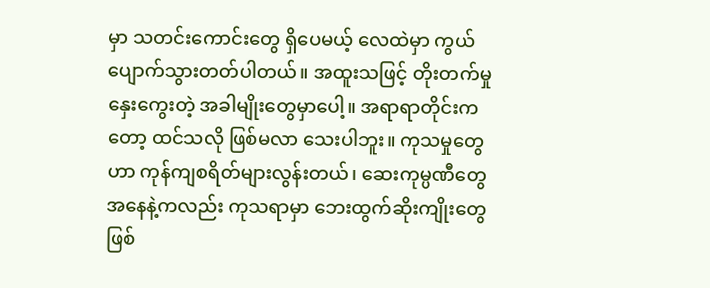မှာ သတင်းကောင်းတွေ ရှိပေမယ့် လေထဲမှာ ကွယ်ပျောက်သွားတတ်ပါတယ်။ အထူးသဖြင့် တိုးတက်မှု နှေးကွေးတဲ့ အခါမျိုးတွေမှာပေါ့။ အရာရာတိုင်းကတော့ ထင်သလို ဖြစ်မလာ သေးပါဘူး။ ကုသမှုတွေဟာ ကုန်ကျစရိတ်များလွန်းတယ်၊ ဆေးကုမ္ပဏီတွေ အနေနဲ့ကလည်း ကုသရာမှာ ဘေးထွက်ဆိုးကျိုးတွေဖြစ်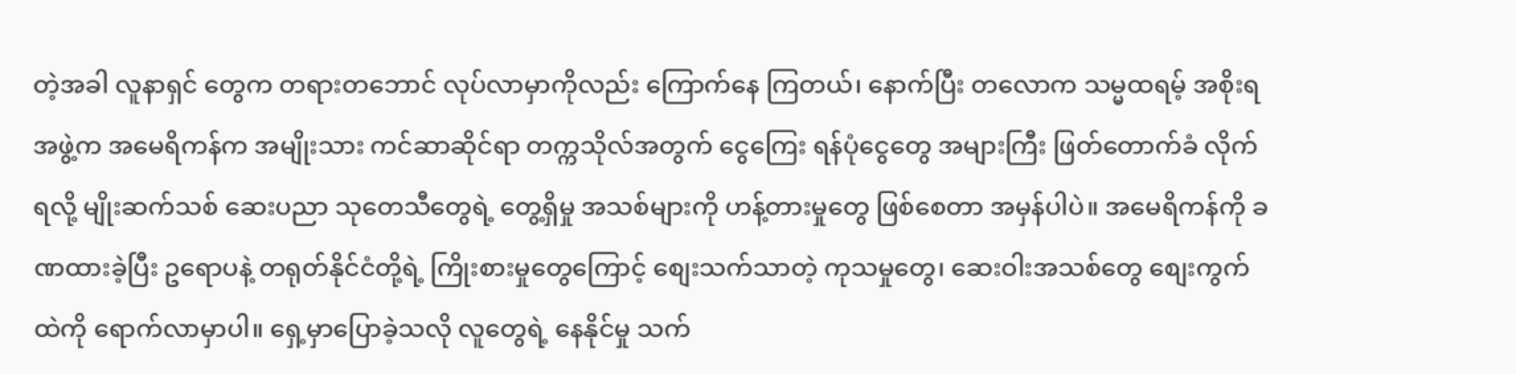တဲ့အခါ လူနာရှင် တွေက တရားတဘောင် လုပ်လာမှာကိုလည်း ကြောက်နေ ကြတယ်၊ နောက်ပြီး တလောက သမ္မထရမ့် အစိုးရအဖွဲ့က အမေရိကန်က အမျိုးသား ကင်ဆာဆိုင်ရာ တက္ကသိုလ်အတွက် ငွေကြေး ရန်ပုံငွေတွေ အများကြီး ဖြတ်တောက်ခံ လိုက်ရလို့ မျိုးဆက်သစ် ဆေးပညာ သုတေသီတွေရဲ့ တွေ့ရှိမှု အသစ်များကို ဟန့်တားမှုတွေ ဖြစ်စေတာ အမှန်ပါပဲ။ အမေရိကန်ကို ခဏထားခဲ့ပြီး ဥရောပနဲ့ တရုတ်နိုင်ငံတို့ရဲ့ ကြိုးစားမှုတွေကြောင့် စျေးသက်သာတဲ့ ကုသမှုတွေ၊ ဆေးဝါးအသစ်တွေ စျေးကွက်ထဲကို ရောက်လာမှာပါ။ ရှေ့မှာပြောခဲ့သလို လူတွေရဲ့ နေနိုင်မှု သက်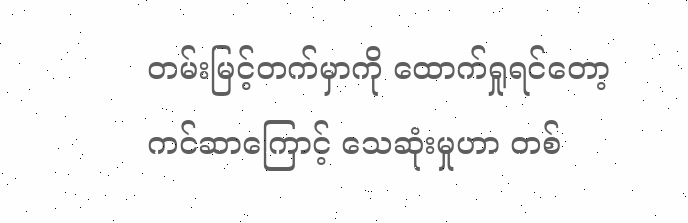တမ်းမြင့်တက်မှာကို ထောက်ရှုရင်တော့ ကင်ဆာကြောင့် သေဆုံးမှုဟာ တစ်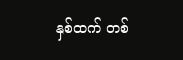နှစ်ထက် တစ်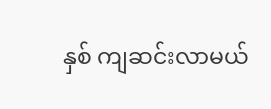နှစ် ကျဆင်းလာမယ်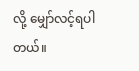လို့ မျှော်လင့်ရပါတယ်။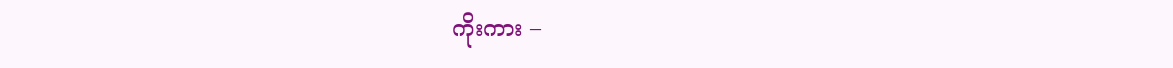ကိုးကား –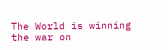The World is winning the war on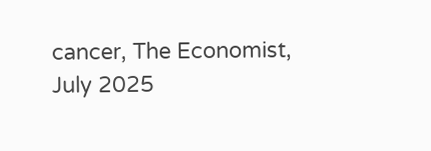cancer, The Economist, July 2025